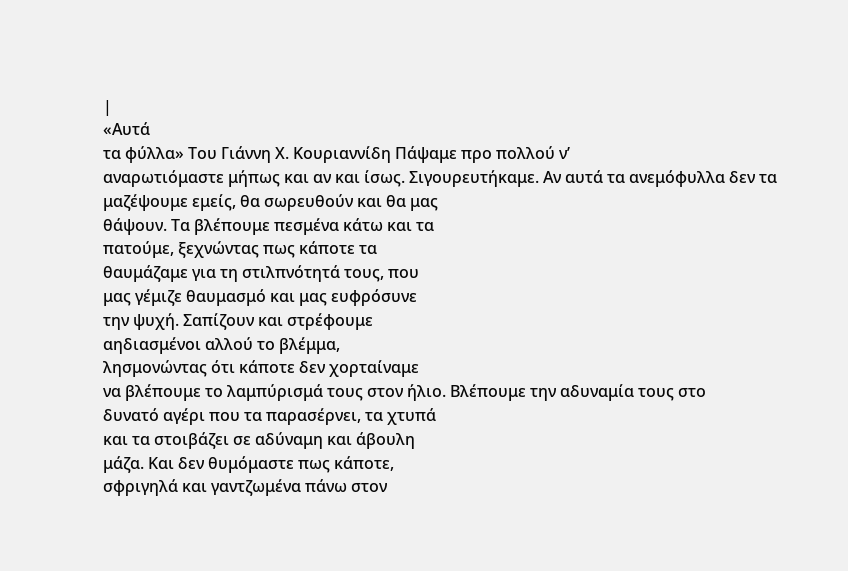|
«Αυτά
τα φύλλα» Του Γιάννη Χ. Κουριαννίδη Πάψαμε προ πολλού ν’
αναρωτιόμαστε μήπως και αν και ίσως. Σιγουρευτήκαμε. Αν αυτά τα ανεμόφυλλα δεν τα
μαζέψουμε εμείς, θα σωρευθούν και θα μας
θάψουν. Τα βλέπουμε πεσμένα κάτω και τα
πατούμε, ξεχνώντας πως κάποτε τα
θαυμάζαμε για τη στιλπνότητά τους, που
μας γέμιζε θαυμασμό και μας ευφρόσυνε
την ψυχή. Σαπίζουν και στρέφουμε
αηδιασμένοι αλλού το βλέμμα,
λησμονώντας ότι κάποτε δεν χορταίναμε
να βλέπουμε το λαμπύρισμά τους στον ήλιο. Βλέπουμε την αδυναμία τους στο
δυνατό αγέρι που τα παρασέρνει, τα χτυπά
και τα στοιβάζει σε αδύναμη και άβουλη
μάζα. Και δεν θυμόμαστε πως κάποτε,
σφριγηλά και γαντζωμένα πάνω στον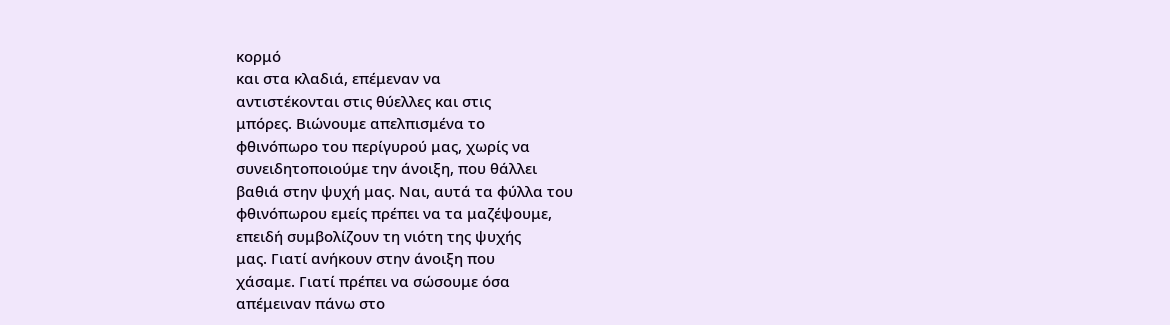κορμό
και στα κλαδιά, επέμεναν να
αντιστέκονται στις θύελλες και στις
μπόρες. Βιώνουμε απελπισμένα το
φθινόπωρο του περίγυρού μας, χωρίς να
συνειδητοποιούμε την άνοιξη, που θάλλει
βαθιά στην ψυχή μας. Ναι, αυτά τα φύλλα του
φθινόπωρου εμείς πρέπει να τα μαζέψουμε,
επειδή συμβολίζουν τη νιότη της ψυχής
μας. Γιατί ανήκουν στην άνοιξη που
χάσαμε. Γιατί πρέπει να σώσουμε όσα
απέμειναν πάνω στο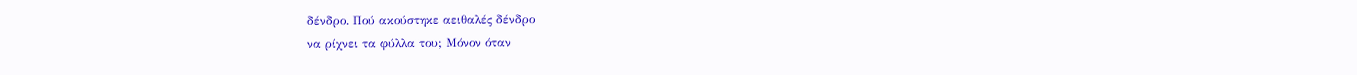δένδρο. Πού ακούστηκε αειθαλές δένδρο
να ρίχνει τα φύλλα του; Μόνον όταν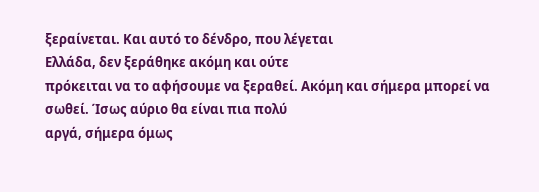ξεραίνεται. Και αυτό το δένδρο, που λέγεται
Ελλάδα, δεν ξεράθηκε ακόμη και ούτε
πρόκειται να το αφήσουμε να ξεραθεί. Ακόμη και σήμερα μπορεί να
σωθεί. Ίσως αύριο θα είναι πια πολύ
αργά, σήμερα όμως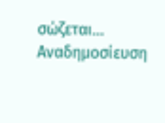σώζεται… Αναδημοσίευση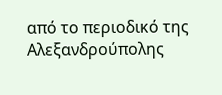από το περιοδικό της Αλεξανδρούπολης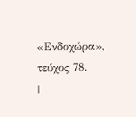«Ενδοχώρα»,
τεύχος 78.
|